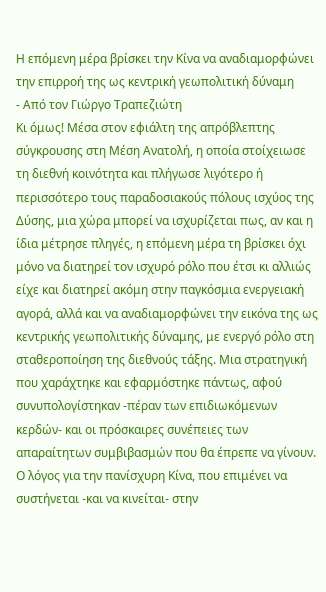Η επόμενη μέρα βρίσκει την Κίνα να αναδιαμορφώνει την επιρροή της ως κεντρική γεωπολιτική δύναμη
- Από τον Γιώργο Τραπεζιώτη
Κι όμως! Μέσα στον εφιάλτη της απρόβλεπτης σύγκρουσης στη Μέση Ανατολή, η οποία στοίχειωσε τη διεθνή κοινότητα και πλήγωσε λιγότερο ή περισσότερο τους παραδοσιακούς πόλους ισχύος της Δύσης, μια χώρα μπορεί να ισχυρίζεται πως, αν και η ίδια μέτρησε πληγές, η επόμενη μέρα τη βρίσκει όχι μόνο να διατηρεί τον ισχυρό ρόλο που έτσι κι αλλιώς είχε και διατηρεί ακόμη στην παγκόσμια ενεργειακή αγορά, αλλά και να αναδιαμορφώνει την εικόνα της ως κεντρικής γεωπολιτικής δύναμης, με ενεργό ρόλο στη σταθεροποίηση της διεθνούς τάξης. Μια στρατηγική που χαράχτηκε και εφαρμόστηκε πάντως, αφού συνυπολογίστηκαν -πέραν των επιδιωκόμενων κερδών- και οι πρόσκαιρες συνέπειες των απαραίτητων συμβιβασμών που θα έπρεπε να γίνουν.
Ο λόγος για την πανίσχυρη Κίνα, που επιμένει να συστήνεται -και να κινείται- στην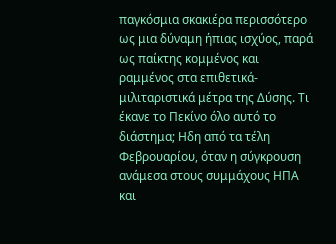παγκόσμια σκακιέρα περισσότερο ως μια δύναμη ήπιας ισχύος, παρά ως παίκτης κομμένος και ραμμένος στα επιθετικά-μιλιταριστικά μέτρα της Δύσης. Τι έκανε το Πεκίνο όλο αυτό το διάστημα; Ηδη από τα τέλη Φεβρουαρίου, όταν η σύγκρουση ανάμεσα στους συμμάχους ΗΠΑ και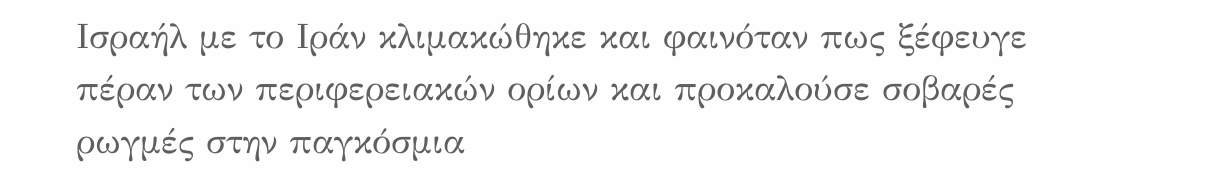Ισραήλ με το Ιράν κλιμακώθηκε και φαινόταν πως ξέφευγε πέραν των περιφερειακών ορίων και προκαλούσε σοβαρές ρωγμές στην παγκόσμια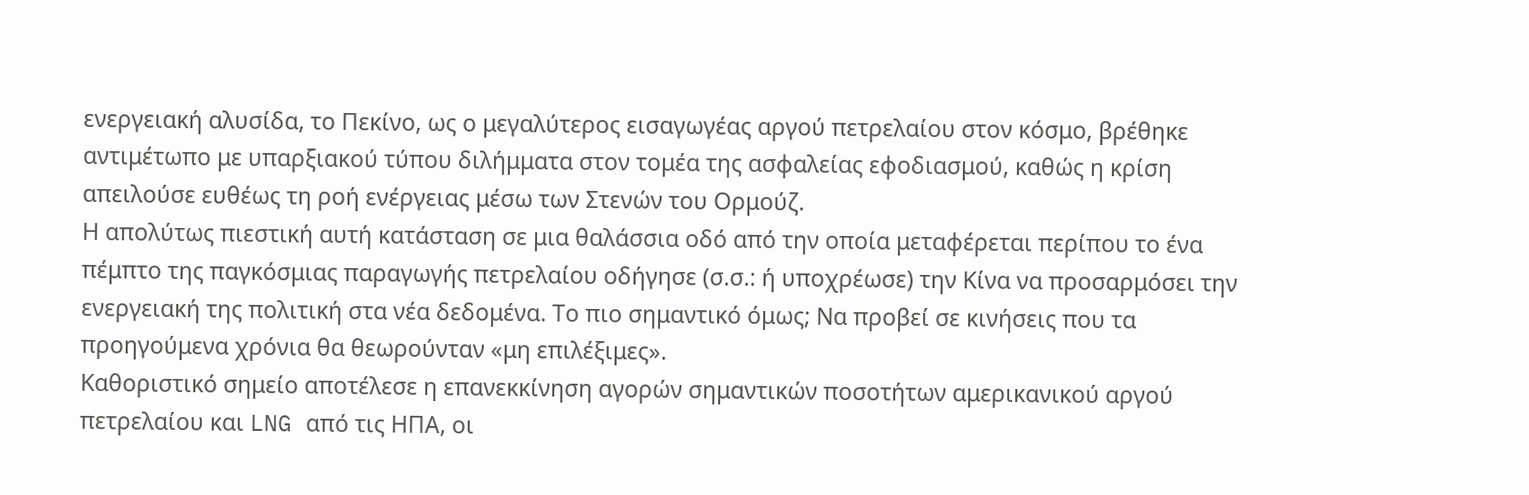ενεργειακή αλυσίδα, το Πεκίνο, ως ο μεγαλύτερος εισαγωγέας αργού πετρελαίου στον κόσμο, βρέθηκε αντιμέτωπο με υπαρξιακού τύπου διλήμματα στον τομέα της ασφαλείας εφοδιασμού, καθώς η κρίση απειλούσε ευθέως τη ροή ενέργειας μέσω των Στενών του Ορμούζ.
Η απολύτως πιεστική αυτή κατάσταση σε μια θαλάσσια οδό από την οποία μεταφέρεται περίπου το ένα πέμπτο της παγκόσμιας παραγωγής πετρελαίου οδήγησε (σ.σ.: ή υποχρέωσε) την Κίνα να προσαρμόσει την ενεργειακή της πολιτική στα νέα δεδομένα. Το πιο σημαντικό όμως; Να προβεί σε κινήσεις που τα προηγούμενα χρόνια θα θεωρούνταν «μη επιλέξιμες».
Καθοριστικό σημείο αποτέλεσε η επανεκκίνηση αγορών σημαντικών ποσοτήτων αμερικανικού αργού πετρελαίου και LNG από τις ΗΠΑ, οι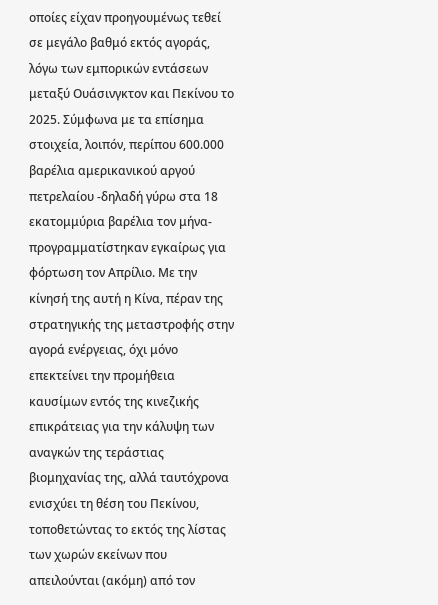οποίες είχαν προηγουμένως τεθεί σε μεγάλο βαθμό εκτός αγοράς, λόγω των εμπορικών εντάσεων μεταξύ Ουάσινγκτον και Πεκίνου το 2025. Σύμφωνα με τα επίσημα στοιχεία, λοιπόν, περίπου 600.000 βαρέλια αμερικανικού αργού πετρελαίου -δηλαδή γύρω στα 18 εκατομμύρια βαρέλια τον μήνα- προγραμματίστηκαν εγκαίρως για φόρτωση τον Απρίλιο. Με την κίνησή της αυτή η Κίνα, πέραν της στρατηγικής της μεταστροφής στην αγορά ενέργειας, όχι μόνο επεκτείνει την προμήθεια καυσίμων εντός της κινεζικής επικράτειας για την κάλυψη των αναγκών της τεράστιας βιομηχανίας της, αλλά ταυτόχρονα ενισχύει τη θέση του Πεκίνου, τοποθετώντας το εκτός της λίστας των χωρών εκείνων που απειλούνται (ακόμη) από τον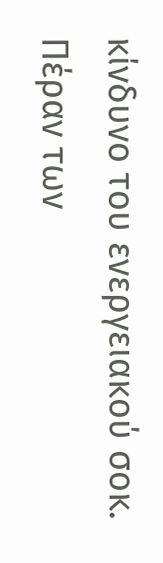κίνδυνο του ενεργειακού σοκ.
Πέραν των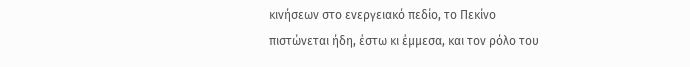κινήσεων στο ενεργειακό πεδίο, το Πεκίνο πιστώνεται ήδη, έστω κι έμμεσα, και τον ρόλο του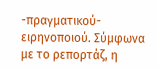-πραγματικού- ειρηνοποιού. Σύμφωνα με το ρεπορτάζ, η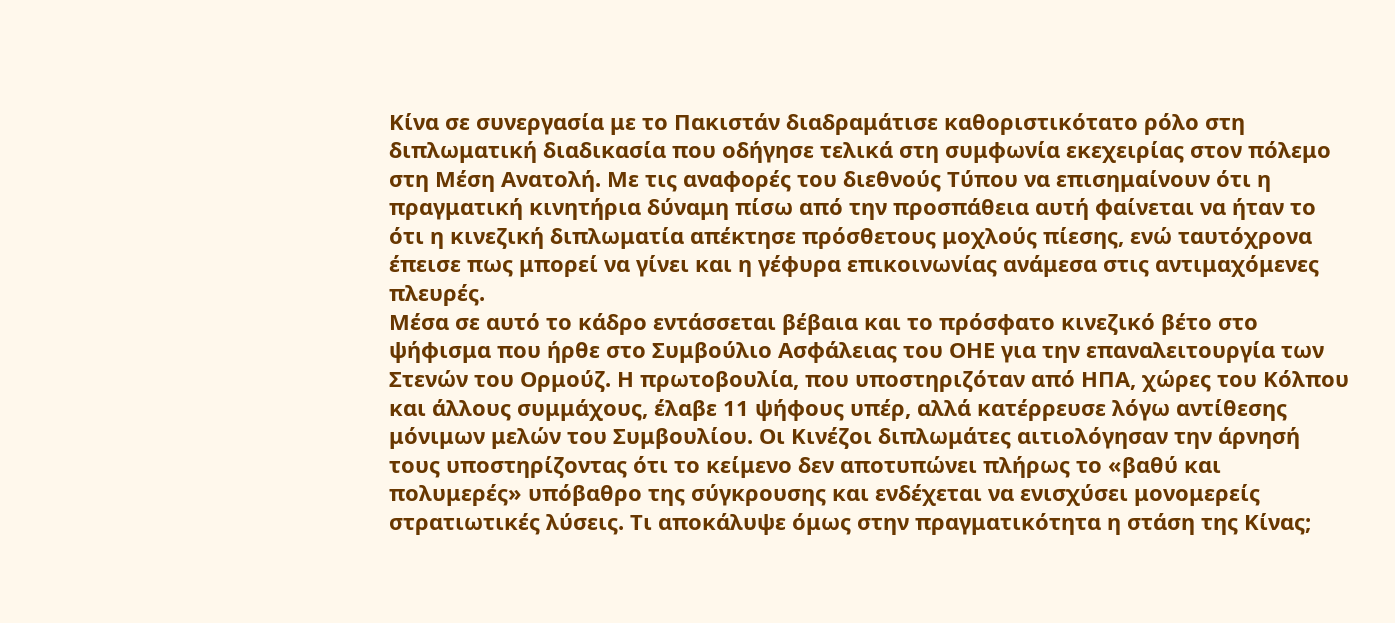Κίνα σε συνεργασία με το Πακιστάν διαδραμάτισε καθοριστικότατο ρόλο στη διπλωματική διαδικασία που οδήγησε τελικά στη συμφωνία εκεχειρίας στον πόλεμο στη Μέση Ανατολή. Με τις αναφορές του διεθνούς Τύπου να επισημαίνουν ότι η πραγματική κινητήρια δύναμη πίσω από την προσπάθεια αυτή φαίνεται να ήταν το ότι η κινεζική διπλωματία απέκτησε πρόσθετους μοχλούς πίεσης, ενώ ταυτόχρονα έπεισε πως μπορεί να γίνει και η γέφυρα επικοινωνίας ανάμεσα στις αντιμαχόμενες πλευρές.
Μέσα σε αυτό το κάδρο εντάσσεται βέβαια και το πρόσφατο κινεζικό βέτο στο ψήφισμα που ήρθε στο Συμβούλιο Ασφάλειας του ΟΗΕ για την επαναλειτουργία των Στενών του Ορμούζ. Η πρωτοβουλία, που υποστηριζόταν από ΗΠΑ, χώρες του Κόλπου και άλλους συμμάχους, έλαβε 11 ψήφους υπέρ, αλλά κατέρρευσε λόγω αντίθεσης μόνιμων μελών του Συμβουλίου. Οι Κινέζοι διπλωμάτες αιτιολόγησαν την άρνησή τους υποστηρίζοντας ότι το κείμενο δεν αποτυπώνει πλήρως το «βαθύ και πολυμερές» υπόβαθρο της σύγκρουσης και ενδέχεται να ενισχύσει μονομερείς στρατιωτικές λύσεις. Τι αποκάλυψε όμως στην πραγματικότητα η στάση της Κίνας;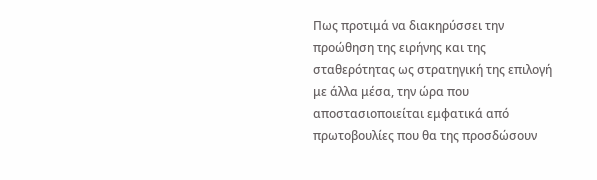Πως προτιμά να διακηρύσσει την προώθηση της ειρήνης και της σταθερότητας ως στρατηγική της επιλογή με άλλα μέσα, την ώρα που αποστασιοποιείται εμφατικά από πρωτοβουλίες που θα της προσδώσουν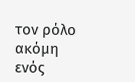τον ρόλο ακόμη ενός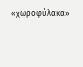«χωροφύλακα»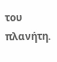του πλανήτη.